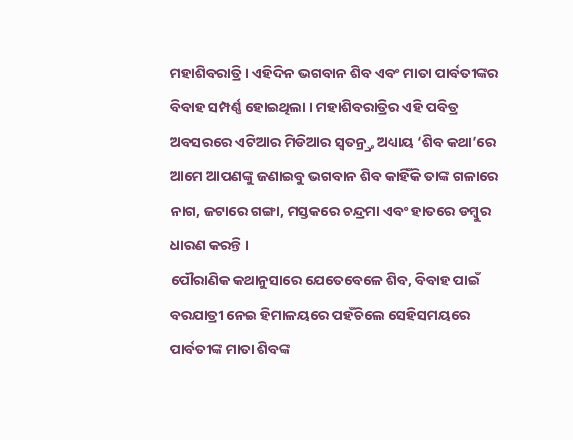ମହାଶିବରାତ୍ରି । ଏହିଦିନ ଭଗବାନ ଶିବ ଏବଂ ମାତା ପାର୍ବତୀଙ୍କର ବିବାହ ସମ୍ପର୍ଣ୍ଣ ହୋଇଥିଲା । ମହାଶିବରାତ୍ରିର ଏହି ପବିତ୍ର ଅବସରରେ ଏଟିଆର ମିଡିଆର ସ୍ୱତନ୍ର୍ତ୍ର ଅଧ୍ୟାୟ ‘ଶିବ କଥା’ରେ ଆମେ ଆପଣଙ୍କୁ ଜଣାଇବୁ ଭଗବାନ ଶିବ କାହିଁକି ତାଙ୍କ ଗଳାରେ ନାଗ, ଜଟାରେ ଗଙ୍ଗା, ମସ୍ତକରେ ଚନ୍ଦ୍ରମା ଏବଂ ହାତରେ ଡମ୍ବୁର ଧାରଣ କରନ୍ତି ।
ପୌରାଣିକ କଥାନୁସାରେ ଯେତେବେଳେ ଶିବ, ବିବାହ ପାଇଁ ବରଯାତ୍ରୀ ନେଇ ହିମାଳୟରେ ପହଁଚିଲେ ସେହିସମୟରେ ପାର୍ବତୀଙ୍କ ମାତା ଶିବଙ୍କ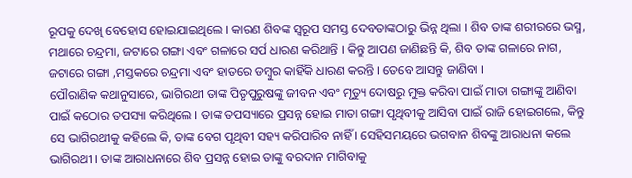ରୂପକୁ ଦେଖି ବେହୋସ ହୋଇଯାଇଥିଲେ । କାରଣ ଶିବଙ୍କ ସ୍ୱରୂପ ସମସ୍ତ ଦେବତାଙ୍କଠାରୁ ଭିନ୍ନ ଥିଲା । ଶିବ ତାଙ୍କ ଶରୀରରେ ଭସ୍ମ, ମଥାରେ ଚନ୍ଦ୍ରମା, ଜଟାରେ ଗଙ୍ଗା ଏବଂ ଗଳାରେ ସର୍ପ ଧାରଣ କରିଥାନ୍ତି । କିନ୍ତୁ ଆପଣ ଜାଣିଛନ୍ତି କି, ଶିବ ତାଙ୍କ ଗଳାରେ ନାଗ, ଜଟାରେ ଗଙ୍ଗା ,ମସ୍ତକରେ ଚନ୍ଦ୍ରମା ଏବଂ ହାତରେ ଡମ୍ବୁର କାହିଁକି ଧାରଣ କରନ୍ତି । ତେବେ ଆସନ୍ତୁ ଜାଣିବା ।
ପୌରାଣିକ କଥାନୁସାରେ, ଭାଗିରଥୀ ତାଙ୍କ ପିତୃପୁରୁଷଙ୍କୁ ଜୀବନ ଏବଂ ମୃତ୍ୟୁ ଦୋଷରୁ ମୁକ୍ତ କରିବା ପାଇଁ ମାତା ଗଙ୍ଗାଙ୍କୁ ଆଣିବା ପାଇଁ କଠୋର ତପସ୍ୟା କରିଥିଲେ । ତାଙ୍କ ତପସ୍ୟାରେ ପ୍ରସନ୍ନ ହୋଇ ମାତା ଗଙ୍ଗା ପୃଥିବୀକୁ ଆସିବା ପାଇଁ ରାଜି ହୋଇଗଲେ, କିନ୍ତୁ ସେ ଭାଗିରଥୀକୁ କହିଲେ କି, ତାଙ୍କ ବେଗ ପୃଥିବୀ ସହ୍ୟ କରିପାରିବ ନାହିଁ । ସେହିସମୟରେ ଭଗବାନ ଶିବଙ୍କୁ ଆରାଧନା କଲେ ଭାଗିରଥୀ । ତାଙ୍କ ଆରାଧନାରେ ଶିବ ପ୍ରସନ୍ନ ହୋଇ ତାଙ୍କୁ ବରଦାନ ମାଗିବାକୁ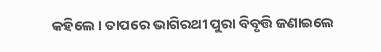କହିଲେ । ତାପରେ ଭାଗିରଥୀ ପୁରା ବିବୃତ୍ତି ଜଣାଇଲେ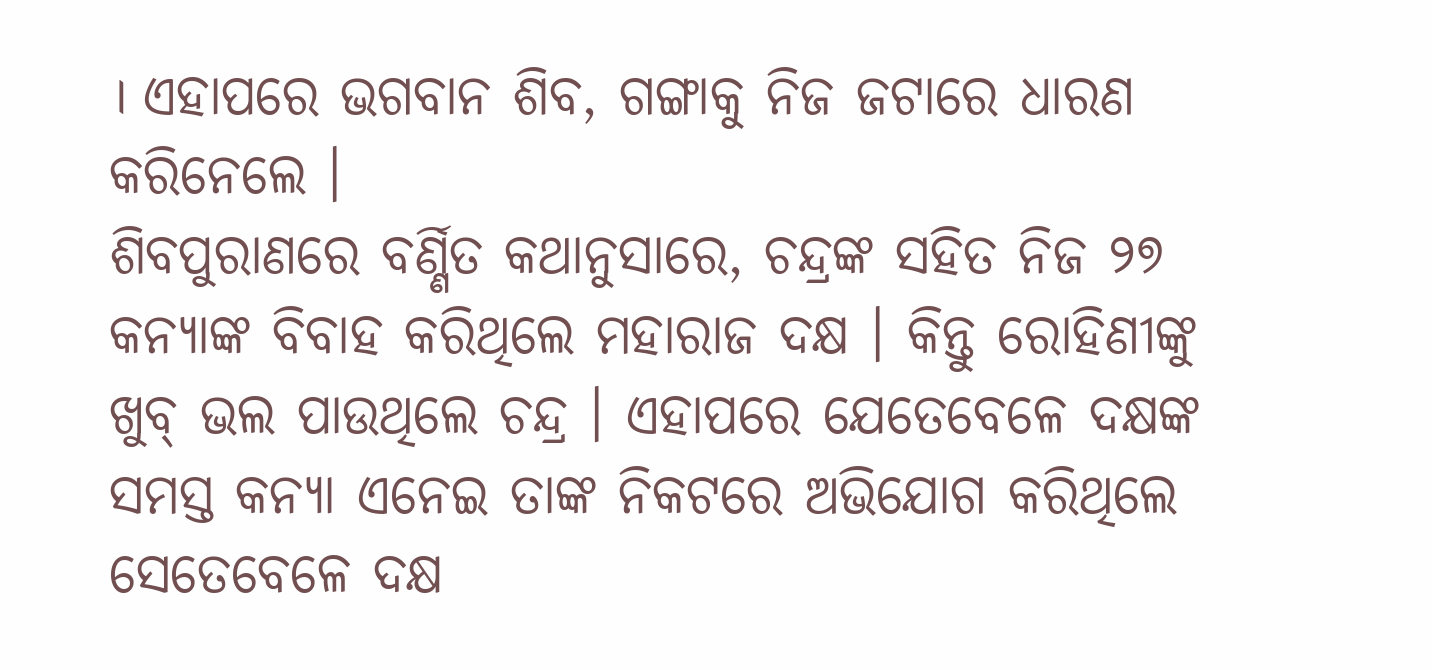। ଏହାପରେ ଭଗବାନ ଶିବ, ଗଙ୍ଗାକୁ ନିଜ ଜଟାରେ ଧାରଣ କରିନେଲେ ।
ଶିବପୁରାଣରେ ବର୍ଣ୍ଣିତ କଥାନୁସାରେ, ଚନ୍ଦ୍ରଙ୍କ ସହିତ ନିଜ ୨୭ କନ୍ୟାଙ୍କ ବିବାହ କରିଥିଲେ ମହାରାଜ ଦକ୍ଷ । କିନ୍ତୁ ରୋହିଣୀଙ୍କୁ ଖୁବ୍ ଭଲ ପାଉଥିଲେ ଚନ୍ଦ୍ର । ଏହାପରେ ଯେତେବେଳେ ଦକ୍ଷଙ୍କ ସମସ୍ତ କନ୍ୟା ଏନେଇ ତାଙ୍କ ନିକଟରେ ଅଭିଯୋଗ କରିଥିଲେ ସେତେବେଳେ ଦକ୍ଷ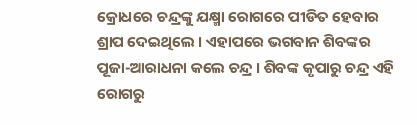କ୍ରୋଧରେ ଚନ୍ଦ୍ରଙ୍କୁ ଯକ୍ଷ୍ମା ରୋଗରେ ପୀଡିତ ହେବାର ଶ୍ରାପ ଦେଇଥିଲେ । ଏହାପରେ ଭଗବାନ ଶିବଙ୍କର ପୂଜା-ଆରାଧନା କଲେ ଚନ୍ଦ୍ର । ଶିବଙ୍କ କୃପାରୁ ଚନ୍ଦ୍ର ଏହି ରୋଗରୁ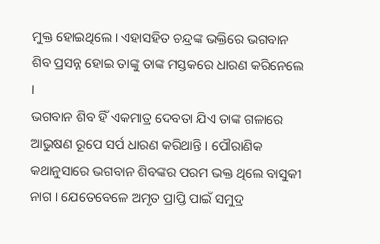ମୁକ୍ତ ହୋଇଥିଲେ । ଏହାସହିତ ଚନ୍ଦ୍ରଙ୍କ ଭକ୍ତିରେ ଭଗବାନ ଶିବ ପ୍ରସନ୍ନ ହୋଇ ତାଙ୍କୁ ତାଙ୍କ ମସ୍ତକରେ ଧାରଣ କରିନେଲେ ।
ଭଗବାନ ଶିବ ହିଁ ଏକମାତ୍ର ଦେବତା ଯିଏ ତାଙ୍କ ଗଳାରେ ଆଭୁଷଣ ରୂପେ ସର୍ପ ଧାରଣ କରିଥାନ୍ତି । ପୌରାଣିକ କଥାନୁସାରେ ଭଗବାନ ଶିବଙ୍କର ପରମ ଭକ୍ତ ଥିଲେ ବାସୁକୀ ନାଗ । ଯେତେବେଳେ ଅମୃତ ପ୍ରାପ୍ତି ପାଇଁ ସମୁଦ୍ର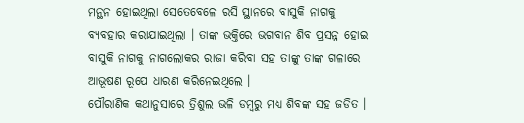ମନ୍ଥନ ହୋଇଥିଲା ସେତେବେଳେ ରସି ସ୍ଥାନରେ ବାସୁକି ନାଗକୁ ବ୍ୟବହାର କରାଯାଇଥିଲା । ତାଙ୍କ ଭକ୍ତିରେ ଭଗବାନ ଶିବ ପ୍ରସନ୍ନ ହୋଇ ବାସୁକି ନାଗକୁ ନାଗଲୋକର ରାଜା କରିବା ସହ ତାଙ୍କୁ ତାଙ୍କ ଗଳାରେ ଆଭୂଷଣ ରୂପେ ଧାରଣ କରିନେଇଥିଲେ ।
ପୌରାଣିକ କଥାନୁସାରେ ତ୍ରିଶୁଲ ଭଳି ଡମ୍ବରୁ ମଧ୍ୟ ଶିବଙ୍କ ସହ ଜଡିତ ।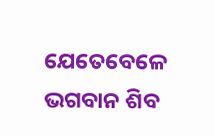ଯେତେବେଳେ ଭଗବାନ ଶିବ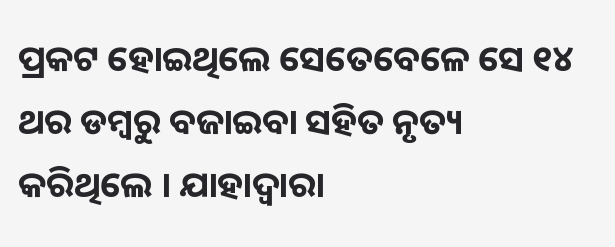ପ୍ରକଟ ହୋଇଥିଲେ ସେତେବେଳେ ସେ ୧୪ ଥର ଡମ୍ବରୁ ବଜାଇବା ସହିତ ନୃତ୍ୟ କରିଥିଲେ । ଯାହାଦ୍ୱାରା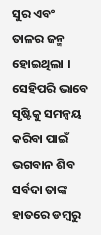ସୁର ଏବଂ ତାଳର ଜନ୍ମ ହୋଇଥିଲା । ସେହିପରି ଭାବେ ସୃଷ୍ଟିକୁ ସମନ୍ୱୟ କରିବା ପାଇଁ ଭଗବାନ ଶିବ ସର୍ବଦା ତାଙ୍କ ହାତରେ ଡମ୍ବରୁ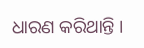ଧାରଣ କରିଥାନ୍ତି ।